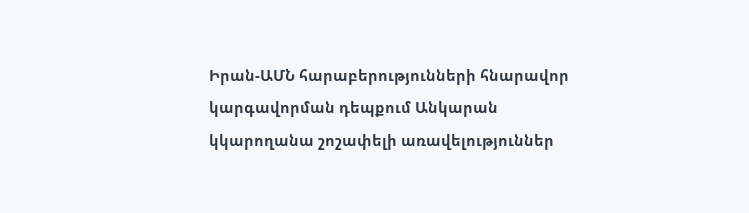Իրան-ԱՄՆ հարաբերությունների հնարավոր կարգավորման դեպքում Անկարան կկարողանա շոշափելի առավելություններ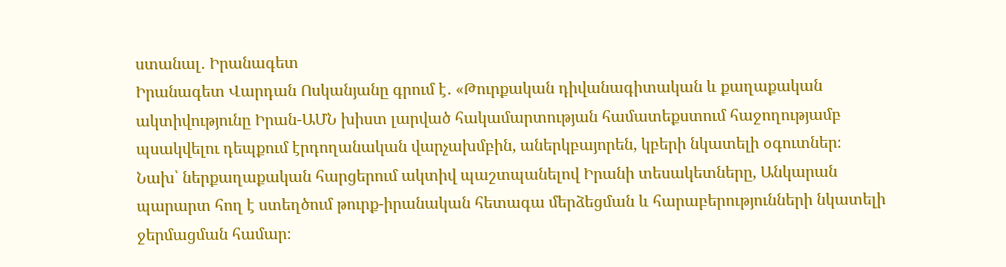ստանալ․ Իրանագետ
Իրանագետ Վարդան Ոսկանյանը գրում է․ «Թուրքական դիվանագիտական և քաղաքական ակտիվությունը Իրան-ԱՄՆ խիստ լարված հակամարտության համատեքստում հաջողությամբ պսակվելու դեպքում էրդողանական վարչախմբին, աներկբայորեն, կբերի նկատելի օգուտներ։
Նախ՝ ներքաղաքական հարցերում ակտիվ պաշտպանելով Իրանի տեսակետները, Անկարան պարարտ հող է ստեղծում թուրք-իրանական հետագա մերձեցման և հարաբերությունների նկատելի ջերմացման համար։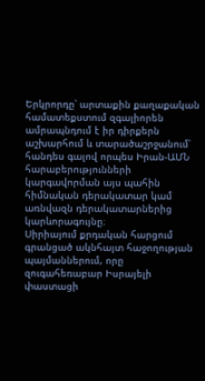Երկրորդը՝ արտաքին քաղաքական համատեքստում զգալիորեն ամրապնդում է իր դիրքերն աշխարհում և տարածաշրջանում՝ հանդես գալով որպես Իրան-ԱՄՆ հարաբերությունների կարգավորման այս պահին հիմնական դերակատար կամ առնվազն դերակատարներից կարևորագույնը։
Սիրիայում քրդական հարցում գրանցած ակնհայտ հաջողության պայմաններում, որը զուգահեռաբար Իսրայելի փաստացի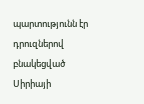պարտությունն էր դրուզներով բնակեցված Սիրիայի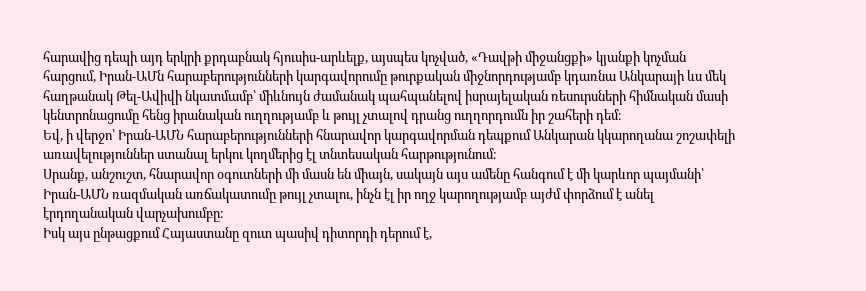հարավից դեպի այդ երկրի քրդաբնակ հյուսիս-արևելք, այսպես կոչված, «Դավթի միջանցքի» կյանքի կոչման հարցում, Իրան-ԱՄն հարաբերությունների կարգավորումը թուրքական միջնորդությամբ կդառնա Անկարայի ևս մեկ հաղթանակ Թել-Ավիվի նկատմամբ՝ միևնույն ժամանակ պահպանելով իսրայելական ռեսուրսների հիմնական մասի կենտրոնացումը հենց իրանական ուղղությամբ և թույլ չտալով դրանց ուղղորդումն իր շահերի դեմ։
Եվ, ի վերջո՝ Իրան-ԱՄՆ հարաբերությունների հնարավոր կարգավորման դեպքում Անկարան կկարողանա շոշափելի առավելություններ ստանալ երկու կողմերից էլ տնտեսական հարթությունում։
Սրանք, անշուշտ, հնարավոր օգուտների մի մասն են միայն, սակայն այս ամենը հանգում է մի կարևոր պայմանի՝ Իրան-ԱՄՆ ռազմական առճակատումը թույլ չտալու, ինչն էլ իր ողջ կարողությամբ այժմ փորձում է անել էրդողանական վարչախումբը։
Իսկ այս ընթացքում Հայաստանը զուտ պասիվ դիտորդի դերում է,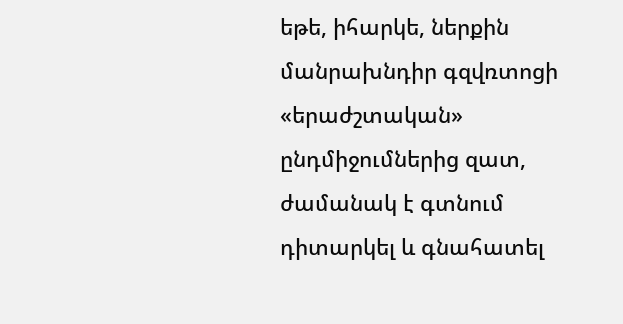եթե, իհարկե, ներքին մանրախնդիր գզվռտոցի «երաժշտական» ընդմիջումներից զատ, ժամանակ է գտնում դիտարկել և գնահատել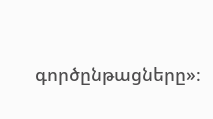գործընթացները»։